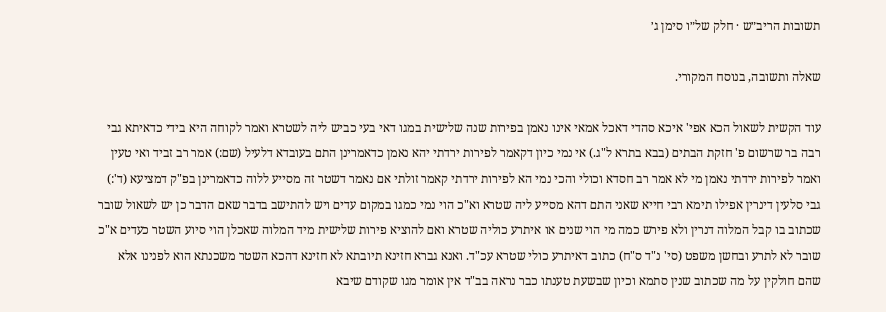תשובות הריב״ש · חלק של״ו סימן ג׳

שאלה ותשובה, בנוסח המקורי.

עוד הקשית לשאול הכא אפי' איכא סהדי דאכל אמאי אינו נאמן בפירות שנה שלישית במגו דאי בעי כביש ליה לשטרא ואמר לקוחה היא בידי כדאיתא גבי רבה בר שרשום פ' חזקת הבתים (בבא בתרא ל"ג.) אי נמי כיון דקאמר לפירות ירדתי יהא נאמן כדאמרינן התם בעובדא דלעיל (שם:) אמר רב זביד ואי טעין ואמר לפירות ירדתי נאמן מי לא אמר רב חסדא וכולי והכי נמי הא לפירות ירדתי קאמר זולתי אם נאמר דשטר זה מסייע ללוה כדאמרינן בפ"ק דמציעא (ד':) גבי סלעין דינרין אפילו תימא רבי חייא שאני התם דהא מסייע ליה שטרא וא"כ הוי נמי כמגו במקום עדים ויש להתישב בדבר שאם הדבר כן יש לשאול שובר שכתוב בו קבל המלוה דנרין ולא פירש כמה מי הוי שנים או איתרע כוליה שטרא ואם להוציא פירות שלישית מיד המלוה שאכלן הוי סיוע השטר כעדים א"כ שובר לא לתרע ובחשן משפט (סי' נ"ד ס"ח) כתוב דאיתרע כולי שטרא עכ"ד. ואנא גברא חזינא תיובתא לא חזינא דהכא השטר משכנתא הוא לפנינו אלא שהם חולקין על מה שכתוב שנין סתמא וכיון שבשעת טענתו כבר נראה בב"ד אין אומר מגו שקודם שיבא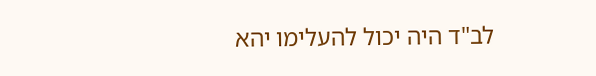לב"ד היה יכול להעלימו יהא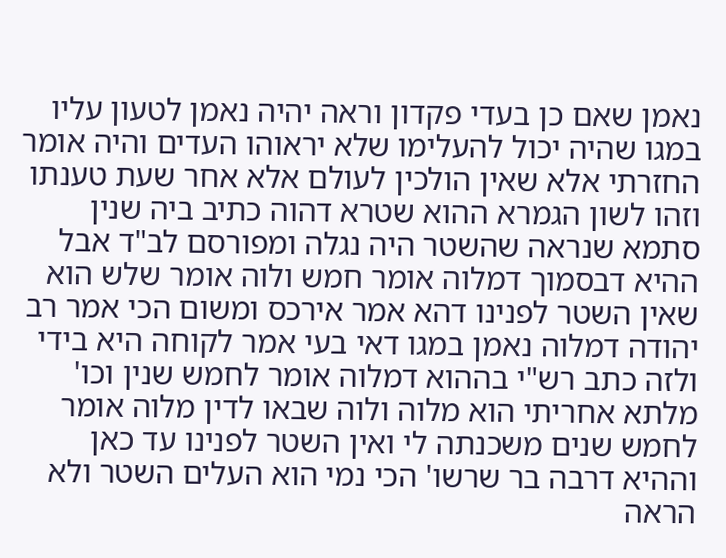נאמן שאם כן בעדי פקדון וראה יהיה נאמן לטעון עליו במגו שהיה יכול להעלימו שלא יראוהו העדים והיה אומר החזרתי אלא שאין הולכין לעולם אלא אחר שעת טענתו וזהו לשון הגמרא ההוא שטרא דהוה כתיב ביה שנין סתמא שנראה שהשטר היה נגלה ומפורסם לב"ד אבל ההיא דבסמוך דמלוה אומר חמש ולוה אומר שלש הוא שאין השטר לפנינו דהא אמר אירכס ומשום הכי אמר רב יהודה דמלוה נאמן במגו דאי בעי אמר לקוחה היא בידי ולזה כתב רש"י בההוא דמלוה אומר לחמש שנין וכו' מלתא אחריתי הוא מלוה ולוה שבאו לדין מלוה אומר לחמש שנים משכנתה לי ואין השטר לפנינו עד כאן וההיא דרבה בר שרשו' הכי נמי הוא העלים השטר ולא הראה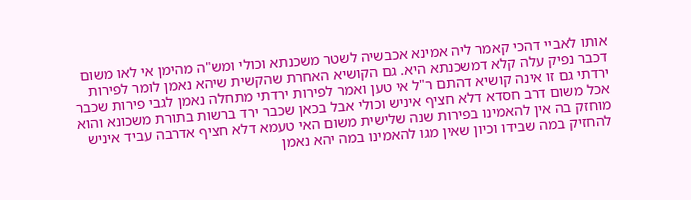אותו לאביי דהכי קאמר ליה אמינא אכבשיה לשטר משכנתא וכולי ומש"ה מהימן אי לאו משום דכבר נפיק עלה קלא דמשכנתא היא. גם הקושיא האחרת שהקשית שיהא נאמן לומר לפירות ירדתי גם זו אינה קושיא דהתם ר"ל אי טען ואמר לפירות ירדתי מתחלה נאמן לגבי פירות שכבר אכל משום דרב חסדא דלא חציף איניש וכולי אבל בכאן שכבר ירד ברשות בתורת משכונא והוא מוחזק בה אין להאמינו בפירות שנה שלישית משום האי טעמא דלא חציף אדרבה עביד איניש להחזיק במה שבידו וכיון שאין מגו להאמינו במה יהא נאמן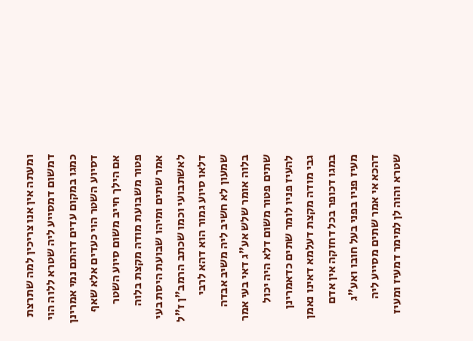ומעתה אין אנו צריכין למה שתרצת דמשום דמסייע ליה שטרא ללוה הוי כמגו במקום עדים דהתם נמי אמרינן דסיוע השטר הוי כעדים אלא שאף אם הילך חייב משום סיוע השטר פטור משבועת מודה מקצת בלוה אמר שתים ומיהו שבועת היסת בעי לאשתבועי וכמו שכתב הרמב"ן ז"ל דלאו סיוע גמור הוא דהא לרבי שמעון לא חשיב ליה משיב אבדה בלוה אומר שלש אע"ג דאי בעי אמר שתים פטור משום דלא היה יכול להעיז פניו לומר שתים כדאמרינן גבי מודה מקצת דעלמא דאינו נאמן במגו דכופר בכל דחזקה אין אדם מעיז פניו בפני בעל חובו ואע"ג דהכא אי אמר שתים מסייע ליה שטרא והוה לן למימר דמעיז ומעיז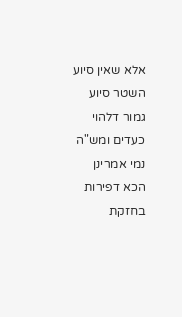אלא שאין סיוע השטר סיוע גמור דלהוי כעדים ומש"ה נמי אמרינן הכא דפירות בחזקת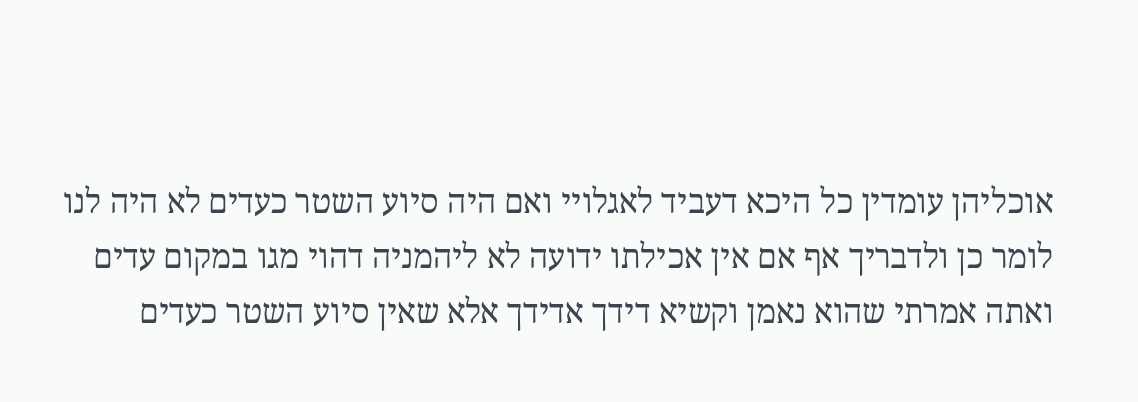אוכליהן עומדין כל היכא דעביד לאגלויי ואם היה סיוע השטר כעדים לא היה לנו לומר כן ולדבריך אף אם אין אכילתו ידועה לא ליהמניה דהוי מגו במקום עדים ואתה אמרתי שהוא נאמן וקשיא דידך אדידך אלא שאין סיוע השטר כעדים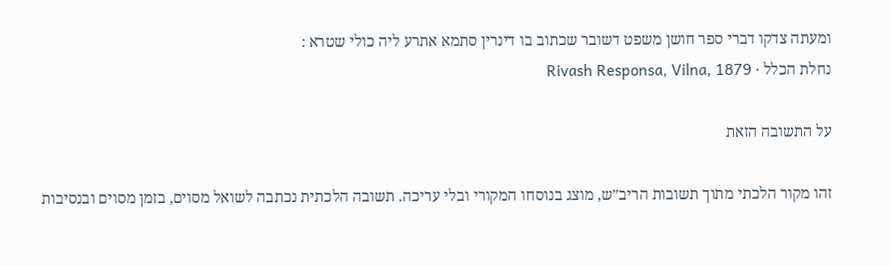ומעתה צדקו דברי ספר חושן משפט דשובר שכתוב בו דינרין סתמא אתרע ליה כולי שטרא :
נחלת הכלל · Rivash Responsa, Vilna, 1879

על התשובה הזאת

זהו מקור הלכתי מתוך תשובות הריב״ש, מוצג בנוסחו המקורי ובלי עריכה. תשובה הלכתית נכתבה לשואל מסוים, בזמן מסוים ובנסיבות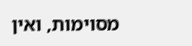מסוימות, ואין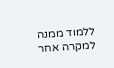ללמוד ממנה למקרה אחר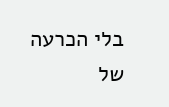בלי הכרעה של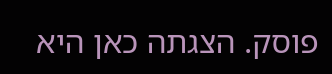פוסק. הצגתה כאן היא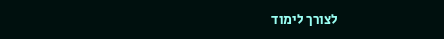לצורך לימוד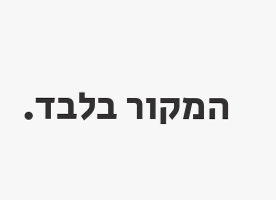המקור בלבד.